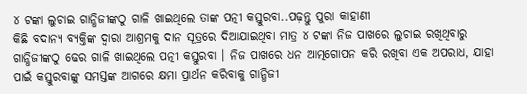୪ ଟଙ୍କା ଲୁଚାଇ ଗାନ୍ଧିଜୀଙ୍କଠୁ ଗାଳି ଖାଇଥିଲେ ତାଙ୍କ ପତ୍ନୀ କସ୍ତୁରବା..ପଢ଼ନ୍ତୁ ପୁରା କାହାଣୀ
କିଛି ବଦାନ୍ୟ ବ୍ୟକ୍ତିଙ୍କ ଦ୍ୱାରା ଆଶ୍ରମକୁ ଦାନ ସୂତ୍ରରେ ଦିଆଯାଇଥିବା ମାତ୍ର ୪ ଟଙ୍କା ନିଜ ପାଖରେ ଲୁଚାଇ ରଖିଥିବାରୁ ଗାନ୍ଧିଜୀଙ୍କଠୁ ଢେର ଗାଳି ଖାଇଥିଲେ ପତ୍ନୀ କସ୍ତୁରବା । ନିଜ ପାଖରେ ଧନ ଆତ୍ମଗୋପନ କରି ରଖିବା ଏକ ଅପରାଧ, ଯାହା ପାଇଁ କସ୍ତୁରବାଙ୍କୁ ସମସ୍ତଙ୍କ ଆଗରେ କ୍ଷମା ପ୍ରାର୍ଥନ କରିବାକୁ ଗାନ୍ଧିଜୀ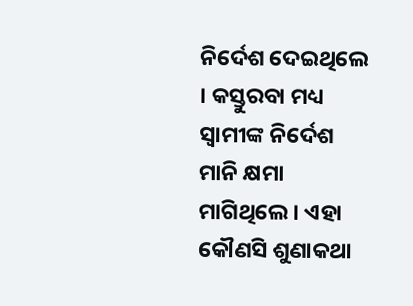ନିର୍ଦେଶ ଦେଇଥିଲେ । କସ୍ତୁରବା ମଧ୍ୟ ସ୍ୱାମୀଙ୍କ ନିର୍ଦେଶ ମାନି କ୍ଷମା ମାଗିଥିଲେ । ଏହା କୌଣସି ଶୁଣାକଥା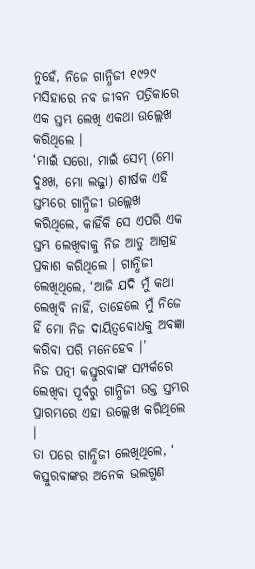ନୁହେଁ, ନିଜେ ଗାନ୍ଧିଜୀ ୧୯୨୯ ମସିହାରେ ନବ ଜୀବନ ପତ୍ରିକାରେ ଏକ ସ୍ତମ୍ଭ ଲେଖି ଏକଥା ଉଲ୍ଲେଖ କରିଥିଲେ ।
‘ମାଇଁ ସରୋ, ମାଇଁ ସେମ୍ (ମୋ ଦୁଃଖ, ମୋ ଲଜ୍ଜା) ଶୀର୍ଷକ ଏହି ସ୍ତମ୍ଭରେ ଗାନ୍ଧିଜୀ ଉଲ୍ଲେଖ କରିଥିଲେ, କାହିଁକି ସେ ଏପରି ଏକ ସ୍ତମ୍ଭ ଲେଖିବାକୁ ନିଜ ଆଡୁ ଆଗ୍ରହ ପ୍ରକାଶ କରିଥିଲେ । ଗାନ୍ଧିଜୀ ଲେଖିଥିଲେ, ‘ଆଜି ଯଦି ମୁଁ କଥା ଲେଖିବି ନାହିଁ, ତାହେଲେ ମୁଁ ନିଜେ ହିଁ ମୋ ନିଜ ଦାୟିତ୍ୱବୋଧକୁ ଅବଜ୍ଞା କରିବା ପରି ମନେହେବ ।’
ନିଜ ପତ୍ନୀ କସ୍ତୁରବାଙ୍କ ସମ୍ପର୍କରେ ଲେଖିବା ପୂର୍ବରୁ ଗାନ୍ଧିଜୀ ଉକ୍ତ ସ୍ତମ୍ଭର ପ୍ରାରମ୍ଭରେ ଏହା ଉଲ୍ଲେଖ କରିଥିଲେ ।
ତା ପରେ ଗାନ୍ଧିଜୀ ଲେଖିଥିଲେ, ‘ କସ୍ତୁରବାଙ୍କର ଅନେକ ଭଲଗୁଣ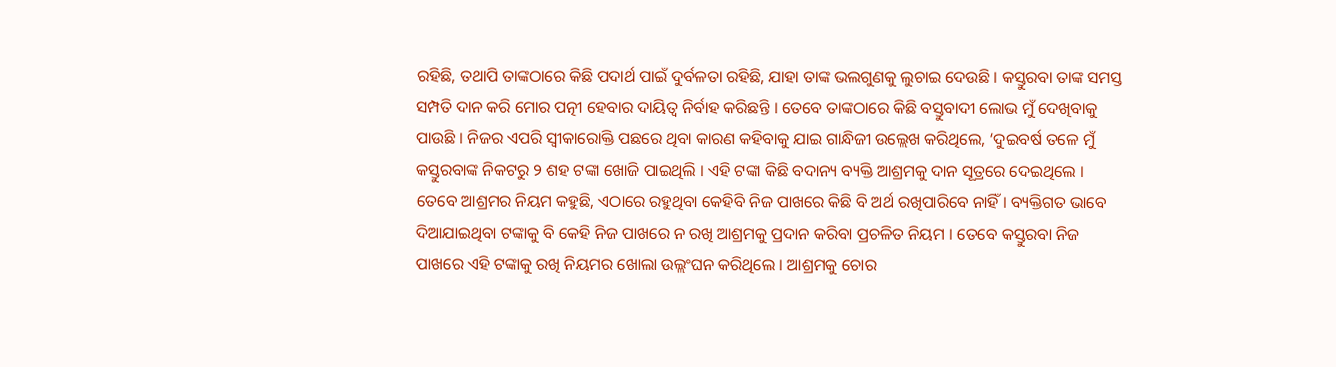ରହିଛି, ତଥାପି ତାଙ୍କଠାରେ କିଛି ପଦାର୍ଥ ପାଇଁ ଦୁର୍ବଳତା ରହିଛି, ଯାହା ତାଙ୍କ ଭଲଗୁଣକୁ ଲୁଚାଇ ଦେଉଛି । କସ୍ତୁରବା ତାଙ୍କ ସମସ୍ତ ସମ୍ପତି ଦାନ କରି ମୋର ପତ୍ନୀ ହେବାର ଦାୟିତ୍ୱ ନିର୍ବାହ କରିଛନ୍ତି । ତେବେ ତାଙ୍କଠାରେ କିଛି ବସ୍ତୁବାଦୀ ଲୋଭ ମୁଁ ଦେଖିବାକୁ ପାଉଛି । ନିଜର ଏପରି ସ୍ୱୀକାରୋକ୍ତି ପଛରେ ଥିବା କାରଣ କହିବାକୁ ଯାଇ ଗାନ୍ଧିଜୀ ଉଲ୍ଲେଖ କରିଥିଲେ, ‘ଦୁଇବର୍ଷ ତଳେ ମୁଁ କସ୍ତୁରବାଙ୍କ ନିକଟରୁ ୨ ଶହ ଟଙ୍କା ଖୋଜି ପାଇଥିଲି । ଏହି ଟଙ୍କା କିଛି ବଦାନ୍ୟ ବ୍ୟକ୍ତି ଆଶ୍ରମକୁ ଦାନ ସୂତ୍ରରେ ଦେଇଥିଲେ । ତେବେ ଆଶ୍ରମର ନିୟମ କହୁଛି, ଏଠାରେ ରହୁଥିବା କେହିବି ନିଜ ପାଖରେ କିଛି ବି ଅର୍ଥ ରଖିପାରିବେ ନାହିଁ । ବ୍ୟକ୍ତିଗତ ଭାବେ ଦିଆଯାଇଥିବା ଟଙ୍କାକୁ ବି କେହି ନିଜ ପାଖରେ ନ ରଖି ଆଶ୍ରମକୁ ପ୍ରଦାନ କରିବା ପ୍ରଚଳିତ ନିୟମ । ତେବେ କସ୍ତୁରବା ନିଜ ପାଖରେ ଏହି ଟଙ୍କାକୁ ରଖି ନିୟମର ଖୋଲା ଉଲ୍ଲଂଘନ କରିଥିଲେ । ଆଶ୍ରମକୁ ଚୋର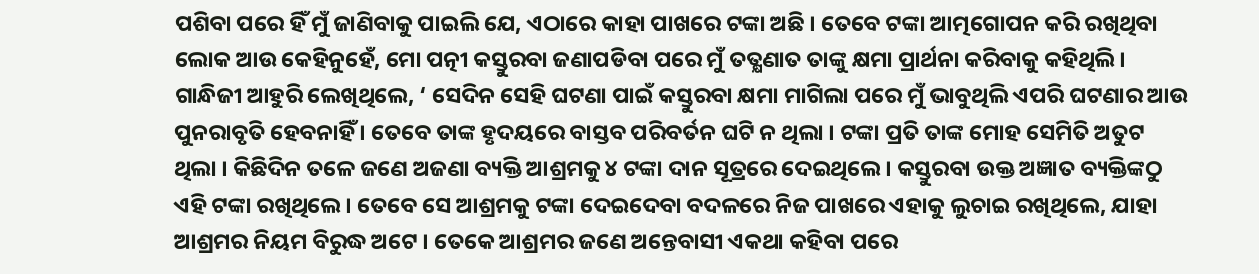ପଶିବା ପରେ ହିଁ ମୁଁ ଜାଣିବାକୁ ପାଇଲି ଯେ, ଏଠାରେ କାହା ପାଖରେ ଟଙ୍କା ଅଛି । ତେବେ ଟଙ୍କା ଆତ୍ମଗୋପନ କରି ରଖିଥିବା ଲୋକ ଆଉ କେହିନୁହେଁ, ମୋ ପତ୍ନୀ କସ୍ତୁରବା ଜଣାପଡିବା ପରେ ମୁଁ ତତ୍କ୍ଷଣାତ ତାଙ୍କୁ କ୍ଷମା ପ୍ରାର୍ଥନା କରିବାକୁ କହିଥିଲି ।
ଗାନ୍ଧିଜୀ ଆହୁରି ଲେଖିଥିଲେ, ‘ ସେଦିନ ସେହି ଘଟଣା ପାଇଁ କସ୍ତୁରବା କ୍ଷମା ମାଗିଲା ପରେ ମୁଁ ଭାବୁଥିଲି ଏପରି ଘଟଣାର ଆଉ ପୁନରାବୃତି ହେବନାହିଁ । ତେବେ ତାଙ୍କ ହୃଦୟରେ ବାସ୍ତବ ପରିବର୍ତନ ଘଟି ନ ଥିଲା । ଟଙ୍କା ପ୍ରତି ତାଙ୍କ ମୋହ ସେମିତି ଅତୁଟ ଥିଲା । କିଛିଦିନ ତଳେ ଜଣେ ଅଜଣା ବ୍ୟକ୍ତି ଆଶ୍ରମକୁ ୪ ଟଙ୍କା ଦାନ ସୂତ୍ରରେ ଦେଇଥିଲେ । କସ୍ତୁରବା ଉକ୍ତ ଅଜ୍ଞାତ ବ୍ୟକ୍ତିଙ୍କଠୁ ଏହି ଟଙ୍କା ରଖିଥିଲେ । ତେବେ ସେ ଆଶ୍ରମକୁ ଟଙ୍କା ଦେଇଦେବା ବଦଳରେ ନିଜ ପାଖରେ ଏହାକୁ ଲୁଚାଇ ରଖିଥିଲେ, ଯାହା ଆଶ୍ରମର ନିୟମ ବିରୁଦ୍ଧ ଅଟେ । ତେକେ ଆଶ୍ରମର ଜଣେ ଅନ୍ତେବାସୀ ଏକଥା କହିବା ପରେ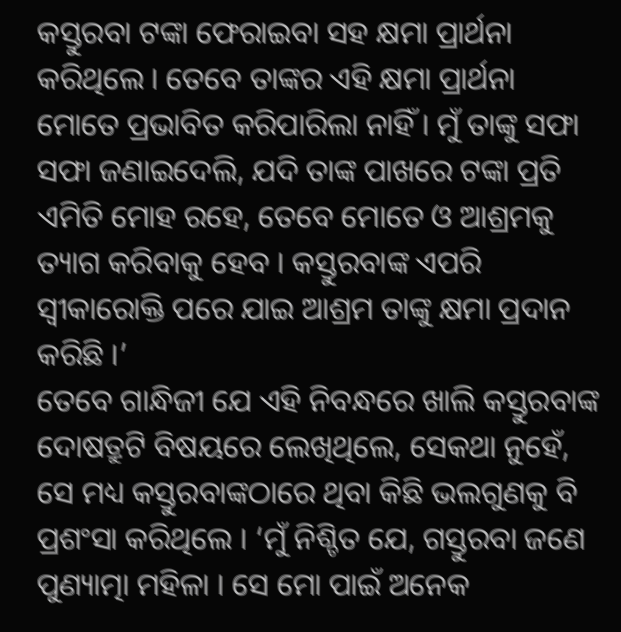କସ୍ତୁରବା ଟଙ୍କା ଫେରାଇବା ସହ କ୍ଷମା ପ୍ରାର୍ଥନା କରିଥିଲେ । ତେବେ ତାଙ୍କର ଏହି କ୍ଷମା ପ୍ରାର୍ଥନା ମୋତେ ପ୍ରଭାବିତ କରିପାରିଲା ନାହିଁ । ମୁଁ ତାଙ୍କୁ ସଫା ସଫା ଜଣାଇଦେଲି, ଯଦି ତାଙ୍କ ପାଖରେ ଟଙ୍କା ପ୍ରତି ଏମିତି ମୋହ ରହେ, ତେବେ ମୋତେ ଓ ଆଶ୍ରମକୁ ତ୍ୟାଗ କରିବାକୁ ହେବ । କସ୍ତୁରବାଙ୍କ ଏପରି ସ୍ୱୀକାରୋକ୍ତି ପରେ ଯାଇ ଆଶ୍ରମ ତାଙ୍କୁ କ୍ଷମା ପ୍ରଦାନ କରିଛି ।’
ତେବେ ଗାନ୍ଧିଜୀ ଯେ ଏହି ନିବନ୍ଧରେ ଖାଲି କସ୍ତୁରବାଙ୍କ ଦୋଷତ୍ରୁଟି ବିଷୟରେ ଲେଖିଥିଲେ, ସେକଥା ନୁହେଁ, ସେ ମଧ୍ୟ କସ୍ତୁରବାଙ୍କଠାରେ ଥିବା କିଛି ଭଲଗୁଣକୁ ବି ପ୍ରଶଂସା କରିଥିଲେ । ‘ମୁଁ ନିଶ୍ଚିତ ଯେ, ଗସ୍ତୁରବା ଜଣେ ପୁଣ୍ୟାତ୍ମା ମହିଳା । ସେ ମୋ ପାଇଁ ଅନେକ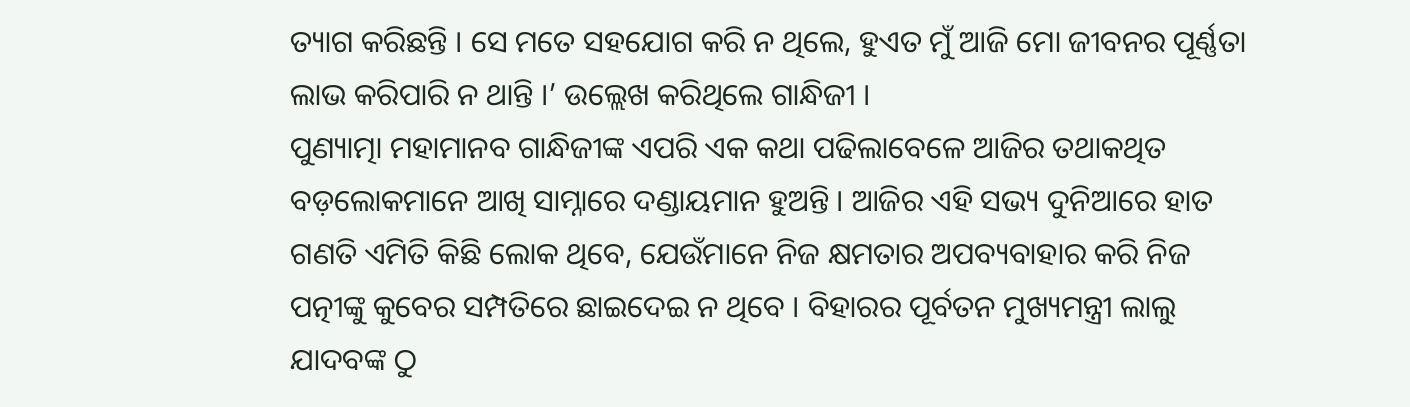ତ୍ୟାଗ କରିଛନ୍ତି । ସେ ମତେ ସହଯୋଗ କରି ନ ଥିଲେ, ହୁଏତ ମୁଁ ଆଜି ମୋ ଜୀବନର ପୂର୍ଣ୍ଣତା ଲାଭ କରିପାରି ନ ଥାନ୍ତି ।’ ଉଲ୍ଲେଖ କରିଥିଲେ ଗାନ୍ଧିଜୀ ।
ପୁଣ୍ୟାତ୍ମା ମହାମାନବ ଗାନ୍ଧିଜୀଙ୍କ ଏପରି ଏକ କଥା ପଢିଲାବେଳେ ଆଜିର ତଥାକଥିତ ବଡ଼ଲୋକମାନେ ଆଖି ସାମ୍ନାରେ ଦଣ୍ଡାୟମାନ ହୁଅନ୍ତି । ଆଜିର ଏହି ସଭ୍ୟ ଦୁନିଆରେ ହାତ ଗଣତି ଏମିତି କିଛି ଲୋକ ଥିବେ, ଯେଉଁମାନେ ନିଜ କ୍ଷମତାର ଅପବ୍ୟବାହାର କରି ନିଜ ପତ୍ନୀଙ୍କୁ କୁବେର ସମ୍ପତିରେ ଛାଇଦେଇ ନ ଥିବେ । ବିହାରର ପୂର୍ବତନ ମୁଖ୍ୟମନ୍ତ୍ରୀ ଲାଲୁ ଯାଦବଙ୍କ ଠୁ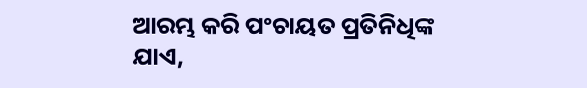ଆରମ୍ଭ କରି ପଂଚାୟତ ପ୍ରତିନିଧିଙ୍କ ଯାଏ,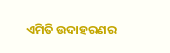ଏମିତି ଉଦାହରଣର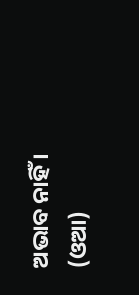ଅଭାବ ନାହିଁ । (ଓଆ)